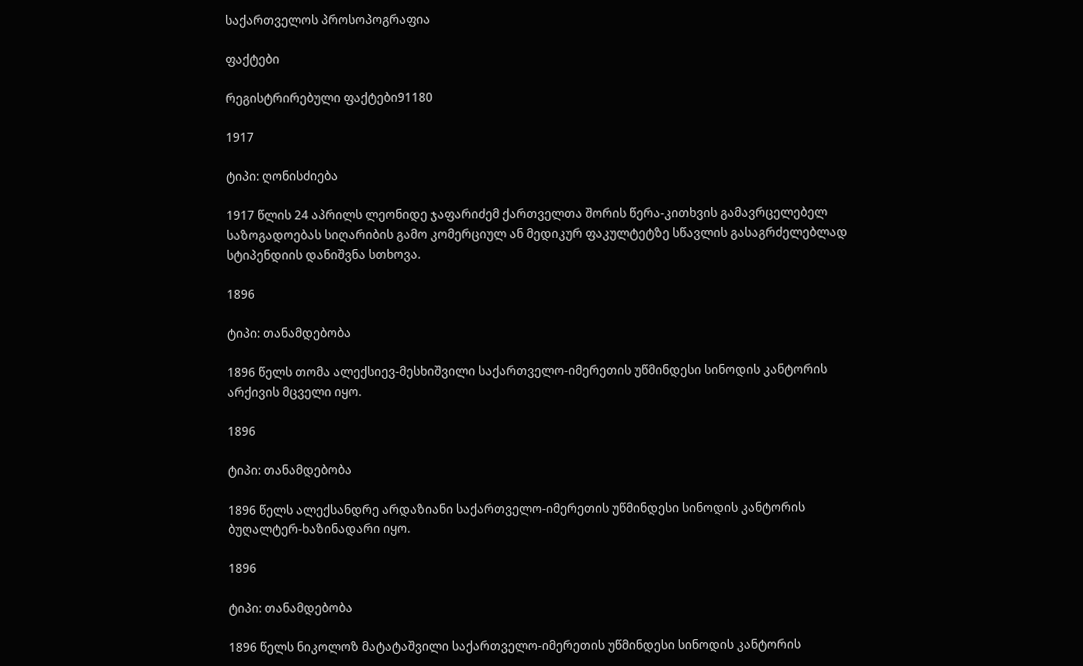საქართველოს პროსოპოგრაფია

ფაქტები

რეგისტრირებული ფაქტები91180

1917

ტიპი: ღონისძიება

1917 წლის 24 აპრილს ლეონიდე ჯაფარიძემ ქართველთა შორის წერა-კითხვის გამავრცელებელ საზოგადოებას სიღარიბის გამო კომერციულ ან მედიკურ ფაკულტეტზე სწავლის გასაგრძელებლად სტიპენდიის დანიშვნა სთხოვა.

1896

ტიპი: თანამდებობა

1896 წელს თომა ალექსიევ-მესხიშვილი საქართველო-იმერეთის უწმინდესი სინოდის კანტორის არქივის მცველი იყო.

1896

ტიპი: თანამდებობა

1896 წელს ალექსანდრე არდაზიანი საქართველო-იმერეთის უწმინდესი სინოდის კანტორის ბუღალტერ-ხაზინადარი იყო.

1896

ტიპი: თანამდებობა

1896 წელს ნიკოლოზ მატატაშვილი საქართველო-იმერეთის უწმინდესი სინოდის კანტორის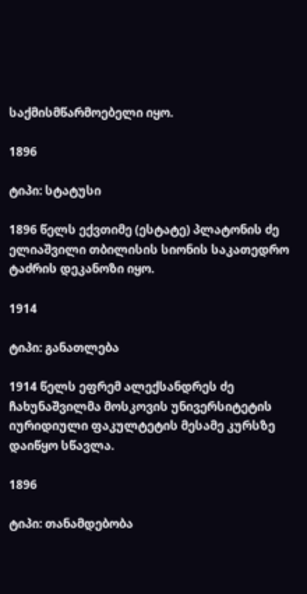საქმისმწარმოებელი იყო.

1896

ტიპი: სტატუსი

1896 წელს ექვთიმე (ესტატე) პლატონის ძე ელიაშვილი თბილისის სიონის საკათედრო ტაძრის დეკანოზი იყო.

1914

ტიპი: განათლება

1914 წელს ეფრემ ალექსანდრეს ძე ჩახუნაშვილმა მოსკოვის უნივერსიტეტის იურიდიული ფაკულტეტის მესამე კურსზე დაიწყო სწავლა.

1896

ტიპი: თანამდებობა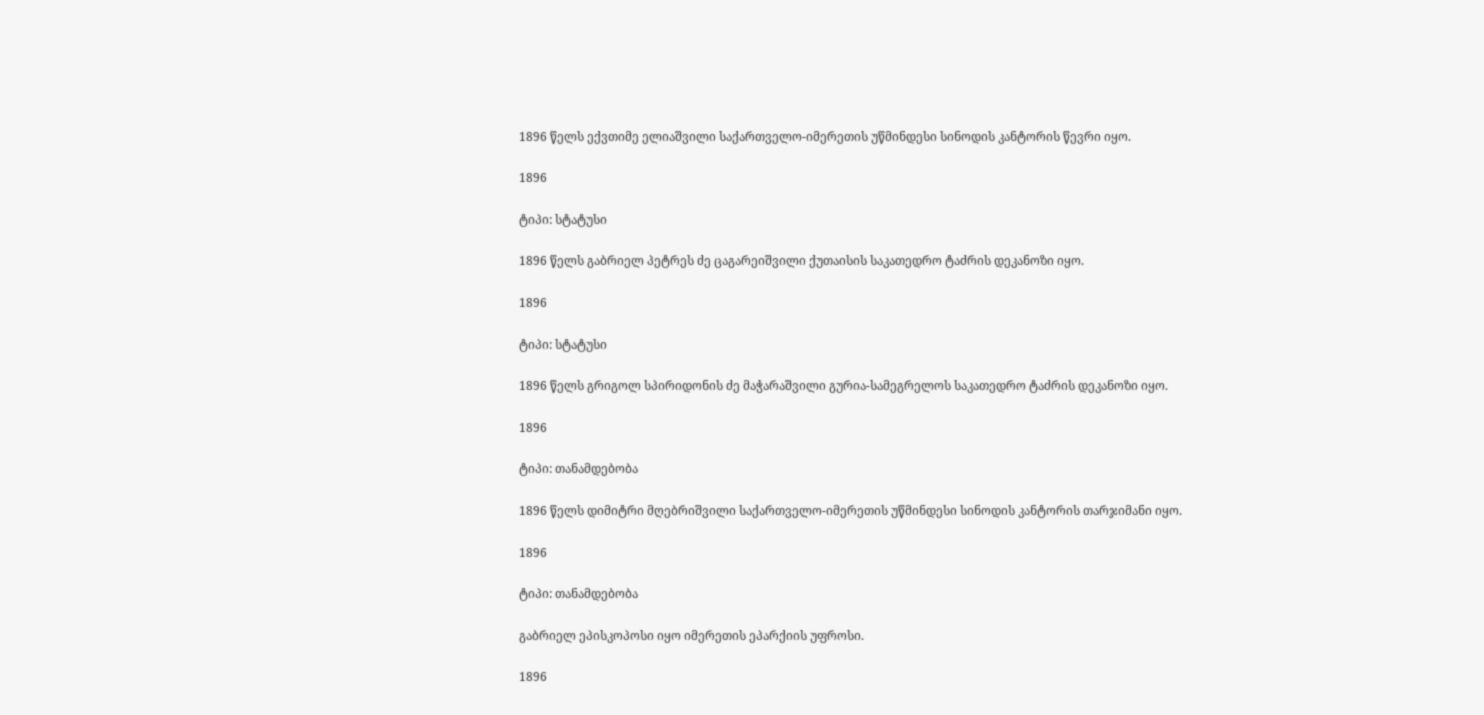1896 წელს ექვთიმე ელიაშვილი საქართველო-იმერეთის უწმინდესი სინოდის კანტორის წევრი იყო.

1896

ტიპი: სტატუსი

1896 წელს გაბრიელ პეტრეს ძე ცაგარეიშვილი ქუთაისის საკათედრო ტაძრის დეკანოზი იყო.

1896

ტიპი: სტატუსი

1896 წელს გრიგოლ სპირიდონის ძე მაჭარაშვილი გურია-სამეგრელოს საკათედრო ტაძრის დეკანოზი იყო.

1896

ტიპი: თანამდებობა

1896 წელს დიმიტრი მღებრიშვილი საქართველო-იმერეთის უწმინდესი სინოდის კანტორის თარჯიმანი იყო.

1896

ტიპი: თანამდებობა

გაბრიელ ეპისკოპოსი იყო იმერეთის ეპარქიის უფროსი.

1896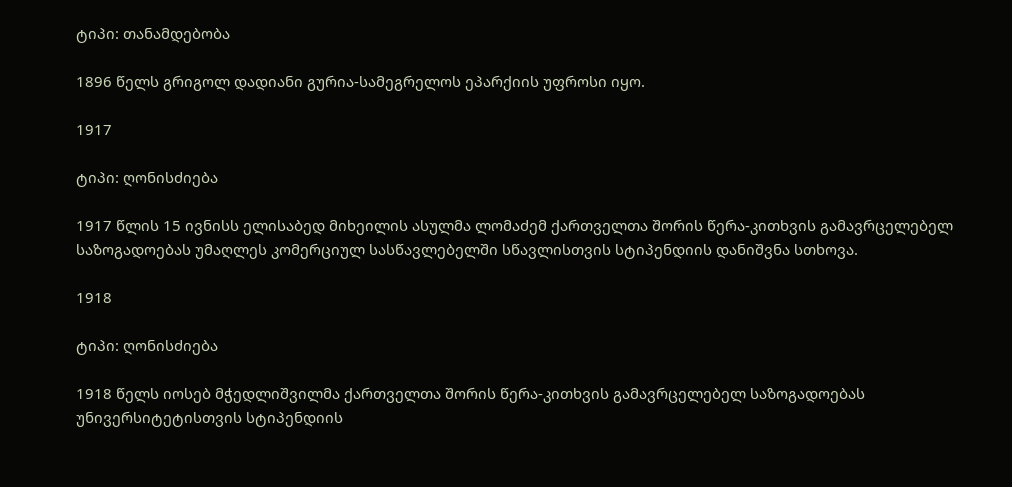ტიპი: თანამდებობა

1896 წელს გრიგოლ დადიანი გურია-სამეგრელოს ეპარქიის უფროსი იყო.

1917

ტიპი: ღონისძიება

1917 წლის 15 ივნისს ელისაბედ მიხეილის ასულმა ლომაძემ ქართველთა შორის წერა-კითხვის გამავრცელებელ საზოგადოებას უმაღლეს კომერციულ სასწავლებელში სწავლისთვის სტიპენდიის დანიშვნა სთხოვა.

1918

ტიპი: ღონისძიება

1918 წელს იოსებ მჭედლიშვილმა ქართველთა შორის წერა-კითხვის გამავრცელებელ საზოგადოებას უნივერსიტეტისთვის სტიპენდიის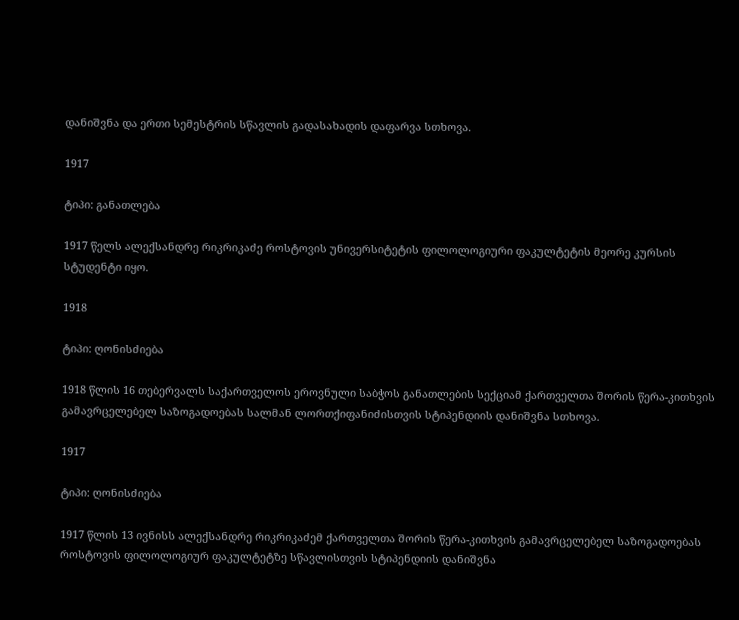დანიშვნა და ერთი სემესტრის სწავლის გადასახადის დაფარვა სთხოვა.

1917

ტიპი: განათლება

1917 წელს ალექსანდრე რიკრიკაძე როსტოვის უნივერსიტეტის ფილოლოგიური ფაკულტეტის მეორე კურსის სტუდენტი იყო.

1918

ტიპი: ღონისძიება

1918 წლის 16 თებერვალს საქართველოს ეროვნული საბჭოს განათლების სექციამ ქართველთა შორის წერა-კითხვის გამავრცელებელ საზოგადოებას სალმან ლორთქიფანიძისთვის სტიპენდიის დანიშვნა სთხოვა.

1917

ტიპი: ღონისძიება

1917 წლის 13 ივნისს ალექსანდრე რიკრიკაძემ ქართველთა შორის წერა-კითხვის გამავრცელებელ საზოგადოებას როსტოვის ფილოლოგიურ ფაკულტეტზე სწავლისთვის სტიპენდიის დანიშვნა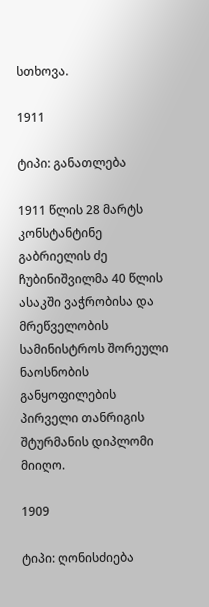სთხოვა.

1911

ტიპი: განათლება

1911 წლის 28 მარტს კონსტანტინე გაბრიელის ძე ჩუბინიშვილმა 40 წლის ასაკში ვაჭრობისა და მრეწველობის სამინისტროს შორეული ნაოსნობის განყოფილების პირველი თანრიგის შტურმანის დიპლომი მიიღო.

1909

ტიპი: ღონისძიება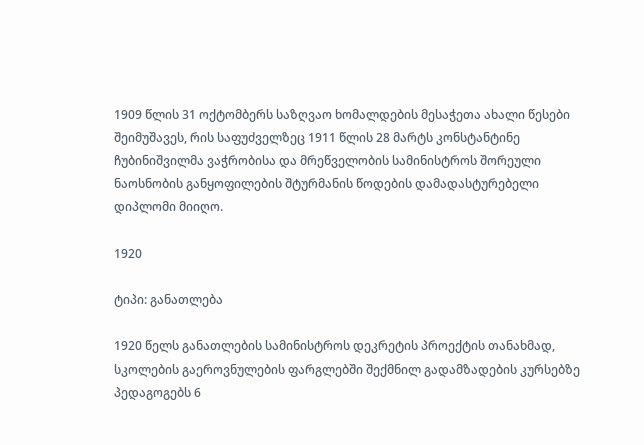1909 წლის 31 ოქტომბერს საზღვაო ხომალდების მესაჭეთა ახალი წესები შეიმუშავეს, რის საფუძველზეც 1911 წლის 28 მარტს კონსტანტინე ჩუბინიშვილმა ვაჭრობისა და მრეწველობის სამინისტროს შორეული ნაოსნობის განყოფილების შტურმანის წოდების დამადასტურებელი დიპლომი მიიღო.

1920

ტიპი: განათლება

1920 წელს განათლების სამინისტროს დეკრეტის პროექტის თანახმად, სკოლების გაეროვნულების ფარგლებში შექმნილ გადამზადების კურსებზე პედაგოგებს 6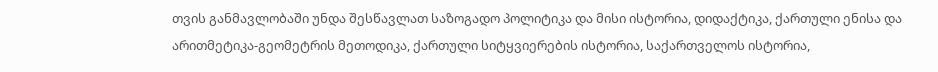თვის განმავლობაში უნდა შესწავლათ საზოგადო პოლიტიკა და მისი ისტორია, დიდაქტიკა, ქართული ენისა და არითმეტიკა-გეომეტრის მეთოდიკა, ქართული სიტყვიერების ისტორია, საქართველოს ისტორია,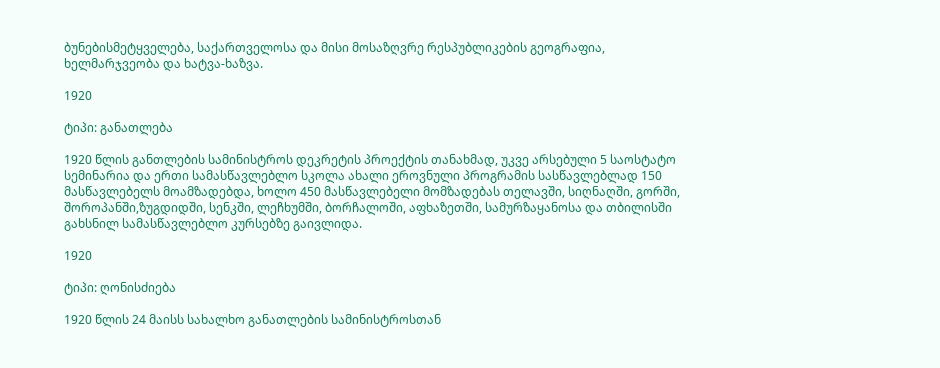ბუნებისმეტყველება, საქართველოსა და მისი მოსაზღვრე რესპუბლიკების გეოგრაფია, ხელმარჯვეობა და ხატვა-ხაზვა.

1920

ტიპი: განათლება

1920 წლის განთლების სამინისტროს დეკრეტის პროექტის თანახმად, უკვე არსებული 5 საოსტატო სემინარია და ერთი სამასწავლებლო სკოლა ახალი ეროვნული პროგრამის სასწავლებლად 150 მასწავლებელს მოამზადებდა, ხოლო 450 მასწავლებელი მომზადებას თელავში, სიღნაღში, გორში, შოროპანში,ზუგდიდში, სენკში, ლეჩხუმში, ბორჩალოში, აფხაზეთში, სამურზაყანოსა და თბილისში გახსნილ სამასწავლებლო კურსებზე გაივლიდა.

1920

ტიპი: ღონისძიება

1920 წლის 24 მაისს სახალხო განათლების სამინისტროსთან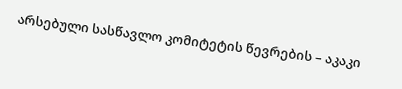არსებული სასწავლო კომიტეტის წევრების – აკაკი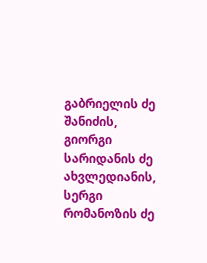გაბრიელის ძე შანიძის, გიორგი სარიდანის ძე ახვლედიანის, სერგი რომანოზის ძე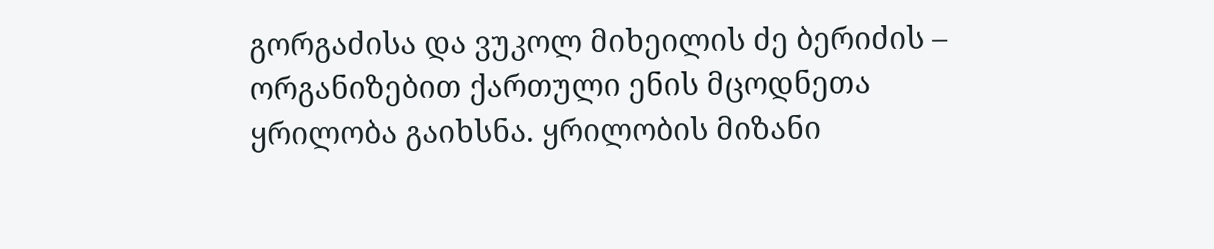გორგაძისა და ვუკოლ მიხეილის ძე ბერიძის – ორგანიზებით ქართული ენის მცოდნეთა ყრილობა გაიხსნა. ყრილობის მიზანი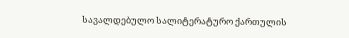სავალდებულო სალიტერატურო ქართულის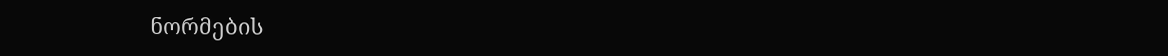ნორმების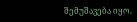შემუშავება იყო.